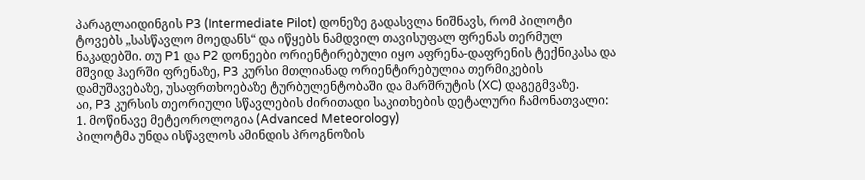პარაგლაიდინგის P3 (Intermediate Pilot) დონეზე გადასვლა ნიშნავს, რომ პილოტი ტოვებს „სასწავლო მოედანს“ და იწყებს ნამდვილ თავისუფალ ფრენას თერმულ ნაკადებში. თუ P1 და P2 დონეები ორიენტირებული იყო აფრენა-დაფრენის ტექნიკასა და მშვიდ ჰაერში ფრენაზე, P3 კურსი მთლიანად ორიენტირებულია თერმიკების დამუშავებაზე, უსაფრთხოებაზე ტურბულენტობაში და მარშრუტის (XC) დაგეგმვაზე.
აი, P3 კურსის თეორიული სწავლების ძირითადი საკითხების დეტალური ჩამონათვალი:
1. მოწინავე მეტეოროლოგია (Advanced Meteorology)
პილოტმა უნდა ისწავლოს ამინდის პროგნოზის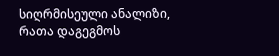სიღრმისეული ანალიზი, რათა დაგეგმოს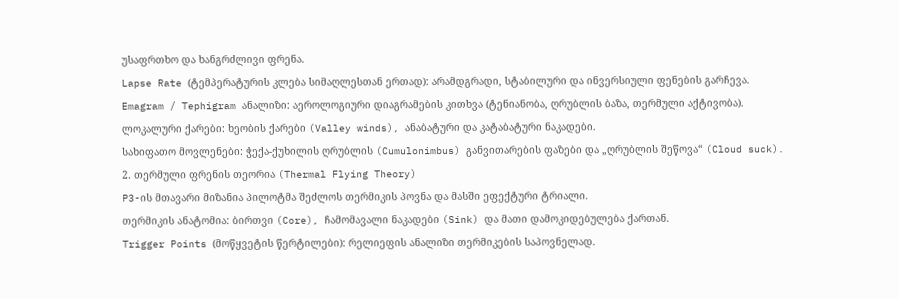უსაფრთხო და ხანგრძლივი ფრენა.
Lapse Rate (ტემპერატურის კლება სიმაღლესთან ერთად): არამდგრადი, სტაბილური და ინვერსიული ფენების გარჩევა.
Emagram / Tephigram ანალიზი: აეროლოგიური დიაგრამების კითხვა (ტენიანობა, ღრუბლის ბაზა, თერმული აქტივობა).
ლოკალური ქარები: ხეობის ქარები (Valley winds), ანაბატური და კატაბატური ნაკადები.
სახიფათო მოვლენები: ჭექა-ქუხილის ღრუბლის (Cumulonimbus) განვითარების ფაზები და „ღრუბლის შეწოვა“ (Cloud suck).
2. თერმული ფრენის თეორია (Thermal Flying Theory)
P3-ის მთავარი მიზანია პილოტმა შეძლოს თერმიკის პოვნა და მასში ეფექტური ტრიალი.
თერმიკის ანატომია: ბირთვი (Core), ჩამომავალი ნაკადები (Sink) და მათი დამოკიდებულება ქართან.
Trigger Points (მოწყვეტის წერტილები): რელიეფის ანალიზი თერმიკების საპოვნელად.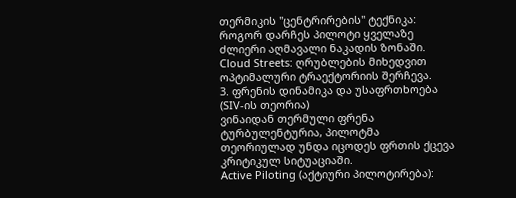თერმიკის "ცენტრირების" ტექნიკა: როგორ დარჩეს პილოტი ყველაზე ძლიერი აღმავალი ნაკადის ზონაში.
Cloud Streets: ღრუბლების მიხედვით ოპტიმალური ტრაექტორიის შერჩევა.
3. ფრენის დინამიკა და უსაფრთხოება (SIV-ის თეორია)
ვინაიდან თერმული ფრენა ტურბულენტურია, პილოტმა თეორიულად უნდა იცოდეს ფრთის ქცევა კრიტიკულ სიტუაციაში.
Active Piloting (აქტიური პილოტირება):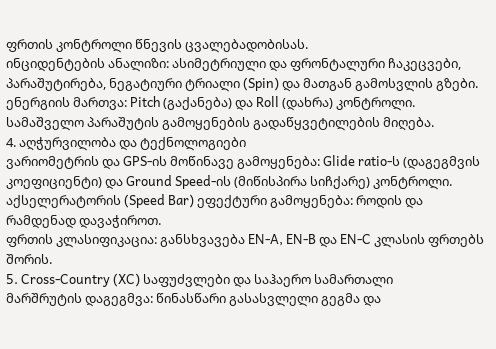ფრთის კონტროლი წნევის ცვალებადობისას.
ინციდენტების ანალიზი: ასიმეტრიული და ფრონტალური ჩაკეცვები, პარაშუტირება, ნეგატიური ტრიალი (Spin) და მათგან გამოსვლის გზები.
ენერგიის მართვა: Pitch (გაქანება) და Roll (დახრა) კონტროლი.
სამაშველო პარაშუტის გამოყენების გადაწყვეტილების მიღება.
4. აღჭურვილობა და ტექნოლოგიები
ვარიომეტრის და GPS-ის მოწინავე გამოყენება: Glide ratio-ს (დაგეგმვის კოეფიციენტი) და Ground Speed-ის (მიწისპირა სიჩქარე) კონტროლი.
აქსელერატორის (Speed Bar) ეფექტური გამოყენება: როდის და რამდენად დავაჭიროთ.
ფრთის კლასიფიკაცია: განსხვავება EN-A, EN-B და EN-C კლასის ფრთებს შორის.
5. Cross-Country (XC) საფუძვლები და საჰაერო სამართალი
მარშრუტის დაგეგმვა: წინასწარი გასასვლელი გეგმა და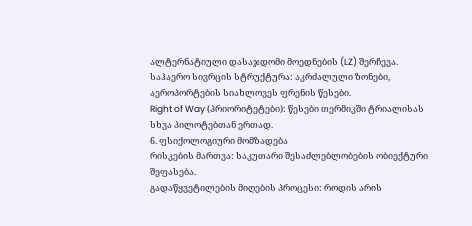ალტერნატიული დასაჯდომი მოედნების (LZ) შერჩევა.
საჰაერო სივრცის სტრუქტურა: აკრძალული ზონები, აეროპორტების სიახლოვეს ფრენის წესები.
Right of Way (პრიორიტეტები): წესები თერმიკში ტრიალისას სხვა პილოტებთან ერთად.
6. ფსიქოლოგიური მომზადება
რისკების მართვა: საკუთარი შესაძლებლობების ობიექტური შეფასება.
გადაწყვეტილების მიღების პროცესი: როდის არის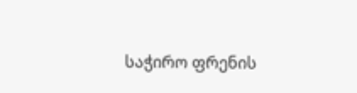საჭირო ფრენის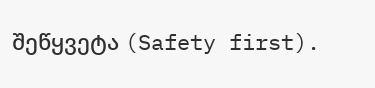შეწყვეტა (Safety first).